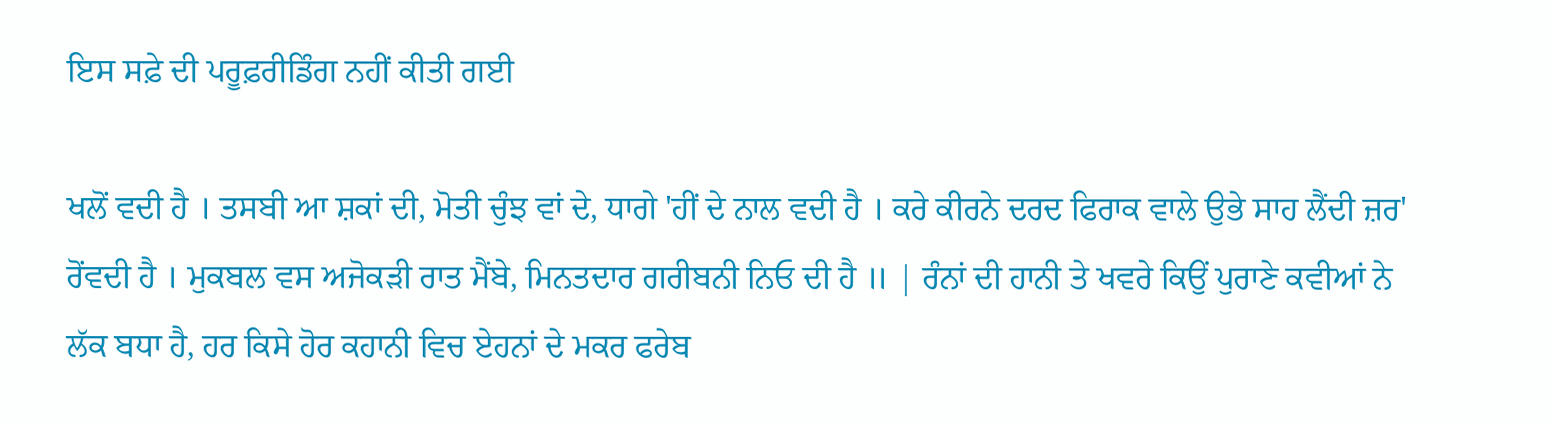ਇਸ ਸਫ਼ੇ ਦੀ ਪਰੂਫ਼ਰੀਡਿੰਗ ਨਹੀਂ ਕੀਤੀ ਗਈ

ਖਲੋਂ ਵਦੀ ਹੈ । ਤਸਬੀ ਆ ਸ਼ਕਾਂ ਦੀ, ਮੋਤੀ ਚੁੰਝ ਵਾਂ ਦੇ, ਧਾਗੇ 'ਹੀਂ ਦੇ ਨਾਲ ਵਦੀ ਹੈ । ਕਰੇ ਕੀਰਨੇ ਦਰਦ ਫਿਰਾਕ ਵਾਲੇ ਉਭੇ ਸਾਹ ਲੈਂਦੀ ਜ਼ਰ' ਰੋਂਵਦੀ ਹੈ । ਮੁਕਬਲ ਵਸ ਅਜੋਕੜੀ ਰਾਤ ਮੈਂਬੇ, ਮਿਨਤਦਾਰ ਗਰੀਬਨੀ ਨਿਓ ਦੀ ਹੈ ॥ | ਰੰਨਾਂ ਦੀ ਹਾਨੀ ਤੇ ਖਵਰੇ ਕਿਉਂ ਪੁਰਾਣੇ ਕਵੀਆਂ ਨੇ ਲੱਕ ਬਧਾ ਹੈ, ਹਰ ਕਿਸੇ ਹੋਰ ਕਹਾਨੀ ਵਿਚ ਏਹਨਾਂ ਦੇ ਮਕਰ ਫਰੇਬ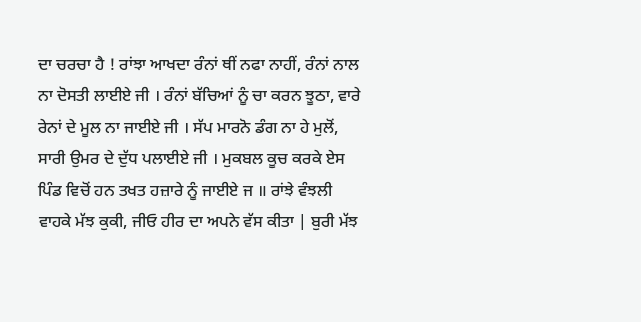ਦਾ ਚਰਚਾ ਹੈ ! ਰਾਂਝਾ ਆਖਦਾ ਰੰਨਾਂ ਥੀਂ ਨਫਾ ਨਾਹੀਂ, ਰੰਨਾਂ ਨਾਲ ਨਾ ਦੋਸਤੀ ਲਾਈਏ ਜੀ । ਰੰਨਾਂ ਬੱਚਿਆਂ ਨੂੰ ਚਾ ਕਰਨ ਝੂਠਾ, ਵਾਰੇ ਰੇਨਾਂ ਦੇ ਮੂਲ ਨਾ ਜਾਈਏ ਜੀ । ਸੱਪ ਮਾਰਨੋ ਡੰਗ ਨਾ ਹੇ ਮੁਲੋਂ, ਸਾਰੀ ਉਮਰ ਦੇ ਦੁੱਧ ਪਲਾਈਏ ਜੀ । ਮੁਕਬਲ ਕੂਚ ਕਰਕੇ ਏਸ ਪਿੰਡ ਵਿਚੋਂ ਹਨ ਤਖਤ ਹਜ਼ਾਰੇ ਨੂੰ ਜਾਈਏ ਜ ॥ ਰਾਂਝੇ ਵੰਝਲੀ ਵਾਹਕੇ ਮੱਝ ਕੁਕੀ, ਜੀਓ ਹੀਰ ਦਾ ਅਪਨੇ ਵੱਸ ਕੀਤਾ | ਬੁਰੀ ਮੱਝ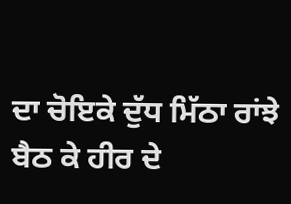ਦਾ ਚੋਇਕੇ ਦੁੱਧ ਮਿੱਠਾ ਰਾਂਝੇ ਬੈਠ ਕੇ ਹੀਰ ਦੇ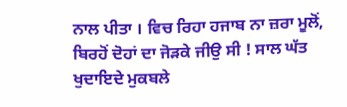ਨਾਲ ਪੀਤਾ । ਵਿਚ ਰਿਹਾ ਹਜਾਬ ਨਾ ਜ਼ਰਾ ਮੂਲੋਂ, ਬਿਰਹੋਂ ਦੋਹਾਂ ਦਾ ਜੋੜਕੇ ਜੀਉ ਸੀ ! ਸਾਲ ਘੱਤ ਖੁਦਾਇਦੇ ਮੁਕਬਲੇ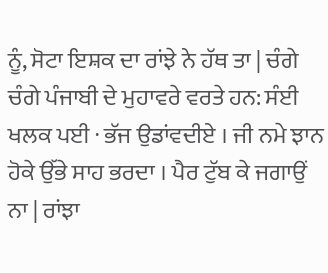ਨੂੰ, ਸੋਟਾ ਇਸ਼ਕ ਦਾ ਰਾਂਝੇ ਨੇ ਹੱਥ ਤਾ | ਚੰਗੇ ਚੰਗੇ ਪੰਜਾਬੀ ਦੇ ਮੁਹਾਵਰੇ ਵਰਤੇ ਹਨ: ਸੰਈ ਖਲਕ ਪਈ · ਭੱਜ ਉਡਾਂਵਦੀਏ । ਜੀ ਨਮੇ ਝਾਨ ਹੋਕੇ ਉੱਭੇ ਸਾਹ ਭਰਦਾ । ਪੈਰ ਟੁੱਬ ਕੇ ਜਗਾਉਂ ਨਾ | ਰਾਂਝਾ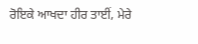ਰੋਇਕੇ ਆਖਦਾ ਹੀਰ ਤਾਈਂ, ਮੇਰੇ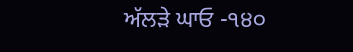ਅੱਲੜੇ ਘਾਓ -੧੪੦